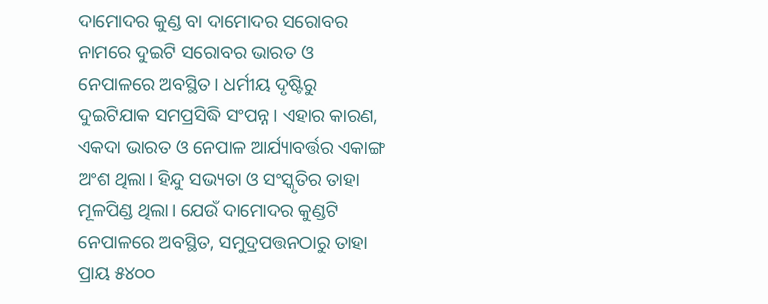ଦାମୋଦର କୁଣ୍ଡ ବା ଦାମୋଦର ସରୋବର ନାମରେ ଦୁଇଟି ସରୋବର ଭାରତ ଓ ନେପାଳରେ ଅବସ୍ଥିତ। ଧର୍ମୀୟ ଦୃଷ୍ଟିରୁ ଦୁଇଟିଯାକ ସମପ୍ରସିଦ୍ଧି ସଂପନ୍ନ। ଏହାର କାରଣ, ଏକଦା ଭାରତ ଓ ନେପାଳ ଆର୍ଯ୍ୟାବର୍ତ୍ତର ଏକାଙ୍ଗ ଅଂଶ ଥିଲା। ହିନ୍ଦୁ ସଭ୍ୟତା ଓ ସଂସ୍କୃତିର ତାହ‌ା ମୂଳପିଣ୍ଡ ଥିଲା। ଯେଉଁ ଦାମୋଦର କୁଣ୍ଡଟି ନେପାଳରେ ଅବସ୍ଥିତ, ସମୁଦ୍ରପତ୍ତନଠାରୁ ତାହା ପ୍ରାୟ ୫୪୦୦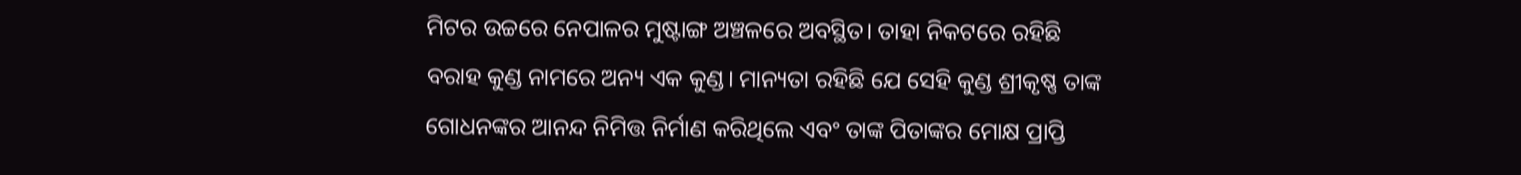ମିଟର ଉଚ୍ଚରେ ନେପାଳର ମୁଷ୍ଟାଙ୍ଗ ଅଞ୍ଚଳରେ ଅବସ୍ଥିତ। ତାହା ନିକଟରେ ରହିଛି ବରାହ କୁଣ୍ଡ ନାମରେ ଅନ୍ୟ ଏକ କୁଣ୍ଡ। ମାନ୍ୟତା ରହିଛି ଯେ ସେହି କୁଣ୍ଡ ଶ୍ରୀକୃଷ୍ଣ ତାଙ୍କ ଗୋଧନଙ୍କର ଆନନ୍ଦ ନିମିତ୍ତ ନିର୍ମାଣ କରିଥିଲେ ଏବଂ ତାଙ୍କ ପିତାଙ୍କର ମୋକ୍ଷ ପ୍ରାପ୍ତି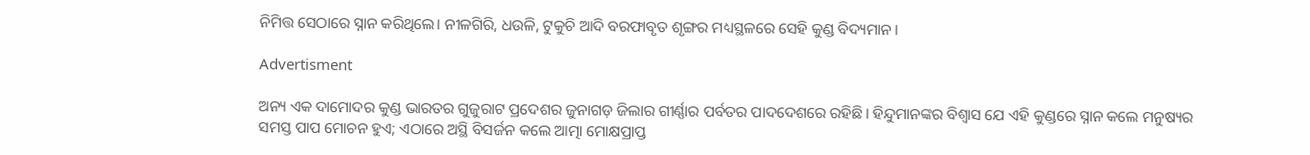ନିମିତ୍ତ ସେଠାରେ ସ୍ନାନ କରିଥିଲେ। ନୀଳଗିରି, ଧଉଳି, ଟୁକୁଚି ଆଦି ବରଫାବୃତ ଶୃଙ୍ଗର ମଧ୍ୟସ୍ଥଳରେ ସେହି କୁଣ୍ଡ ବିଦ୍ୟମାନ।

Advertisment

ଅନ୍ୟ ଏକ ଦାମୋଦର କୁଣ୍ଡ ଭାରତର ଗୁଜୁରାଟ ପ୍ରଦେଶର ଜୁନାଗଡ଼ ଜିଲାର ଗୀର୍ଣ୍ଣାର ପର୍ବତର ପାଦଦେଶରେ ରହିଛି। ହିନ୍ଦୁମାନଙ୍କର ବିଶ୍ବାସ ଯେ ଏହି କୁଣ୍ଡରେ ସ୍ନାନ କଲେ ମନୁଷ୍ୟର ସମସ୍ତ ପାପ ମୋଚନ ହୁଏ; ଏଠାରେ ଅସ୍ଥି ବିସର୍ଜନ କଲେ ଆତ୍ମା ମୋକ୍ଷପ୍ରାପ୍ତ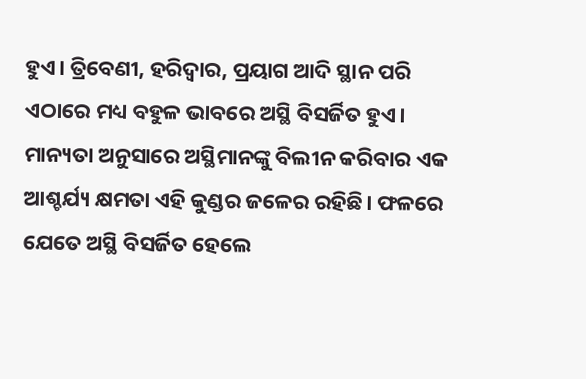ହୁଏ। ତ୍ରିବେଣୀ, ହରିଦ୍ବାର, ପ୍ରୟାଗ ଆଦି ସ୍ଥାନ ପରି ଏଠାରେ ମଧ୍ୟ ବହୁଳ ଭାବରେ ଅସ୍ଥି ବିସର୍ଜିତ ହୁଏ। ମାନ୍ୟତା ଅନୁସାରେ ଅସ୍ଥିମାନଙ୍କୁ ବିଲୀନ କରିବାର ଏକ ଆଶ୍ଚର୍ଯ୍ୟ କ୍ଷମତା ଏହି କୁଣ୍ଡର ଜଳ‌େର ରହିଛି। ଫଳରେ ଯେତେ ଅସ୍ଥି ବିସର୍ଜିତ ହେଲେ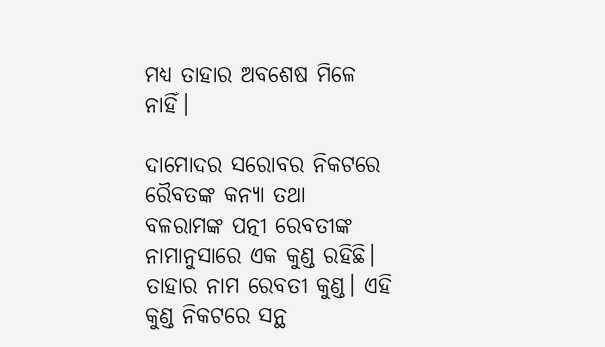ମଧ୍ୟ ତାହାର ଅବଶେଷ ମିଳେ ନାହିଁ।

ଦାମୋଦର ସରୋବର ନିକଟରେ ରୈବତଙ୍କ କନ୍ୟା ତଥା ବଳରାମଙ୍କ ପତ୍ନୀ ରେବତୀଙ୍କ ନାମାନୁସାରେ ଏକ କୁଣ୍ଡ ରହିଛି। ତାହାର ନାମ ରେବତୀ କୁଣ୍ଡ। ଏହି କୁଣ୍ଡ ନିକଟରେ ସନ୍ଥ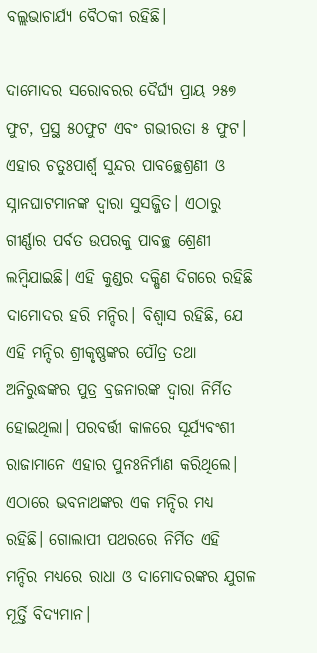ବଲ୍ଲଭାଚାର୍ଯ୍ୟ ବୈଠକୀ ରହିଛି।

ଦାମୋଦର ସରୋବରର ଦୈର୍ଘ୍ୟ ପ୍ରାୟ ୨୫୭ ଫୁଟ, ପ୍ରସ୍ଥ ୫୦ଫୁଟ ଏବଂ ଗଭୀରତା ୫ ଫୁଟ। ଏହାର ଚତୁଃପାର୍ଶ୍ବ ସୁନ୍ଦର ପାବଚ୍ଛ‌େଶ୍ରଣୀ ଓ ସ୍ନାନଘାଟମାନଙ୍କ ଦ୍ବାରା ସୁସଜ୍ଜିତ। ଏଠାରୁ ଗୀର୍ଣ୍ଣାର ପର୍ବତ ଉପରକୁ ପାବଚ୍ଛ ଶ୍ରେଣୀ ଲମ୍ବିଯାଇଛି। ଏହି କୁଣ୍ଡର ଦକ୍ଷିଣ ଦିଗରେ ରହିଛି ଦାମୋଦର ହରି ମନ୍ଦିର। ବିଶ୍ବାସ ରହିଛି, ଯେ ଏହି ମନ୍ଦିର ଶ୍ରୀକୃଷ୍ଣଙ୍କର ପୌତ୍ର ତଥା ଅନିରୁଦ୍ଧଙ୍କର ପୁତ୍ର ବ୍ରଜନାରଙ୍କ ଦ୍ବାରା ନିର୍ମିତ ହୋଇଥିଲା। ପରବର୍ତ୍ତୀ କାଳରେ ସୂର୍ଯ୍ୟବଂଶୀ ରାଜାମାନେ ଏହାର ପୁନଃନିର୍ମାଣ କରିଥିଲେ। ଏଠାରେ ଭବନାଥଙ୍କର ଏକ ମନ୍ଦିର ମଧ୍ୟ ରହିଛି। ଗୋଲାପୀ ପଥରରେ ନିର୍ମିତ ଏହି ମନ୍ଦିର ମଧ୍ୟରେ ରାଧା ଓ ଦାମୋଦରଙ୍କର ଯୁଗଳ ମୂର୍ତ୍ତି ବିଦ୍ୟମାନ।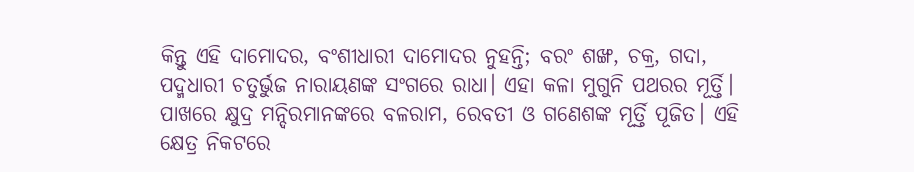କିନ୍ତୁ ଏହି ଦାମୋଦର, ବଂଶୀଧାରୀ ଦାମୋଦର ନୁହନ୍ତି; ବରଂ ଶଙ୍ଖ, ଚକ୍ର, ଗଦା, ପଦ୍ମଧାରୀ ଚତୁର୍ଭୁଜ ନାରାୟଣଙ୍କ ସଂଗରେ ରାଧା। ଏହା କଳା ମୁଗୁନି ପଥରର ମୂର୍ତ୍ତି। ପାଖରେ କ୍ଷୁଦ୍ର ମନ୍ଦିରମାନଙ୍କରେ ବଳରାମ, ରେବତୀ ଓ ଗଣେଶଙ୍କ ମୂର୍ତ୍ତି ପୂଜିତ। ଏହି କ୍ଷେତ୍ର ନିକଟରେ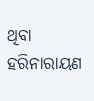ଥିବା ହରିନାରାୟଣ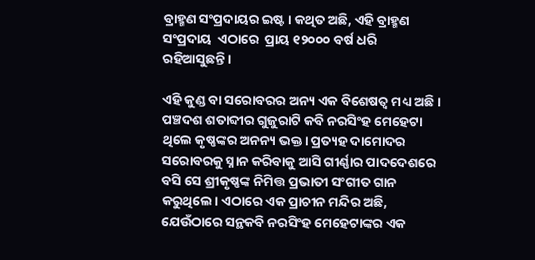ବ୍ରାହ୍ମଣ ସଂପ୍ରଦାୟର ଇଷ୍ଟ। କଥିତ ଅଛି, ଏହି ବ୍ରାହ୍ମଣ ସଂପ୍ରଦାୟ  ଏଠାରେ  ପ୍ରାୟ ୧୨୦୦୦ ବର୍ଷ ଧରି ରହିଆସୁଛନ୍ତି।

ଏହି କୁଣ୍ଡ ବା ସରୋବରର ଅନ୍ୟ ଏକ ବିଶେଷତ୍ବ ମଧ୍ୟ ଅଛି। ପଞ୍ଚଦଶ ଶତାବ୍ଦୀର ଗୁଜୁରାଟି କବି ନରସିଂହ ମେହେଟା ଥିଲେ କୃଷ୍ଣଙ୍କର ଅନନ୍ୟ ଭକ୍ତ। ପ୍ରତ୍ୟହ ଦାମୋଦର ସରୋବରକୁ ସ୍ନାନ କରିବାକୁ ଆସି ଗୀର୍ଣ୍ଣାର ପାଦଦେଶରେ ବସି ସେ ଶ୍ରୀକୃଷ୍ଣଙ୍କ ନିମିତ୍ତ ପ୍ରଭାତୀ ସଂଗୀତ ଗାନ କରୁଥିଲେ। ଏଠାରେ ଏକ ପ୍ରାଚୀନ ମନ୍ଦିର ଅଛି, ଯେଉଁଠାରେ ସନ୍ଥକବି ନରସିଂହ ମେହେଟାଙ୍କର ଏକ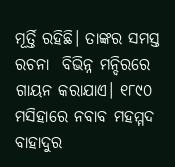ମୂର୍ତ୍ତି ରହିଛି। ତାଙ୍କର ସମସ୍ତ ରଚନା  ବିଭିନ୍ନ ମନ୍ଦିରରେ ଗାୟନ କରାଯାଏ। ୧୮୯୦ ମସିହାରେ ନବାବ ମହମ୍ମଦ ବାହାଦୁର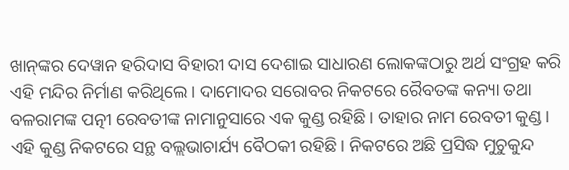ଖାନ୍‌ଙ୍କର ଦେୱାନ ହରିଦାସ ବିହାରୀ ଦାସ ଦେଶାଇ ସାଧାରଣ ଲୋକଙ୍କଠାରୁ ଅର୍ଥ ସଂଗ୍ରହ କରି ଏହି ମନ୍ଦିର ନିର୍ମାଣ କରିଥିଲେ। ଦାମୋଦର ସରୋବର ନିକଟରେ ରୈବତଙ୍କ କନ୍ୟା ତଥା ବଳରାମଙ୍କ ପତ୍ନୀ ରେବତୀଙ୍କ ନାମାନୁସାରେ ଏକ କୁଣ୍ଡ ରହିଛି। ତାହାର ନାମ ରେବତୀ କୁଣ୍ଡ। ଏହି କୁଣ୍ଡ ନିକଟରେ ସନ୍ଥ ବଲ୍ଲଭାଚାର୍ଯ୍ୟ ବୈଠକୀ ରହିଛି। ନିକଟରେ ଅଛି ପ୍ରସିଦ୍ଧ ମୁଚୁକୁନ୍ଦ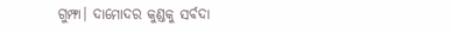ଗୁମ୍ଫା। ଦାମୋଦର କୁଣ୍ଡକୁ ସର୍ବଦା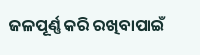ଜଳପୂର୍ଣ୍ଣ କରି ରଖିବାପାଇଁ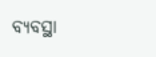ବ୍ୟବସ୍ଥା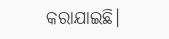କରାଯାଇଛି।